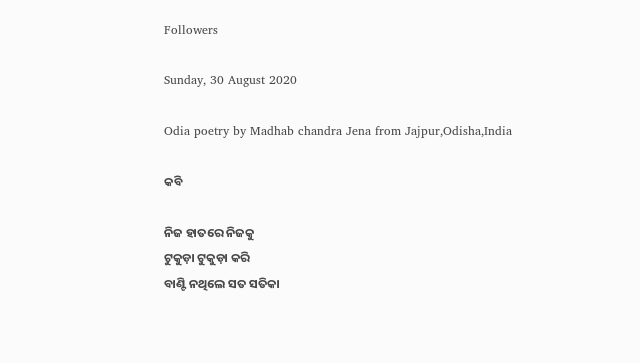Followers

Sunday, 30 August 2020

Odia poetry by Madhab chandra Jena from Jajpur,Odisha,India

କବି

ନିଜ ହାତରେ ନିଜକୁ
ଟୁକୁଡ଼ା ଟୁକୁଡ଼ା କରି
ବାଣ୍ଟି ନଥିଲେ ସତ ସତିକା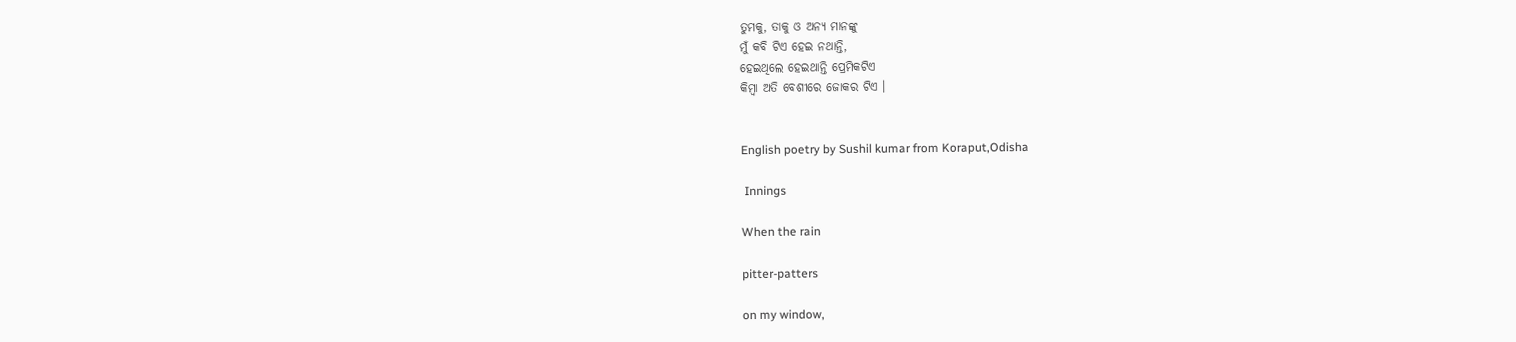ତୁମକୁ, ତାକୁ ଓ ଅନ୍ୟ ମାନଙ୍କୁ
ମୁଁ କବି ଟିଏ ହେଇ ନଥାନ୍ତି,
ହେଇଥିଲେ ହେଇଥାନ୍ତି ପ୍ରେମିକଟିଏ
କିମ୍ବା ଅତି ବେଶୀରେ ଜୋକର ଟିଏ ।


English poetry by Sushil kumar from Koraput,Odisha

 Innings

When the rain

pitter-patters

on my window,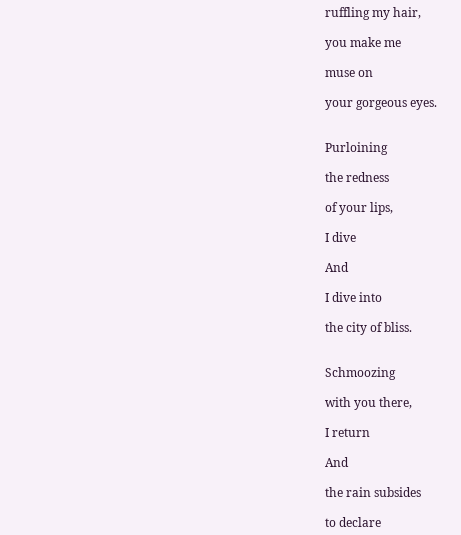ruffling my hair,

you make me

muse on

your gorgeous eyes.


Purloining

the redness

of your lips,

I dive

And

I dive into

the city of bliss.


Schmoozing

with you there,

I return

And

the rain subsides

to declare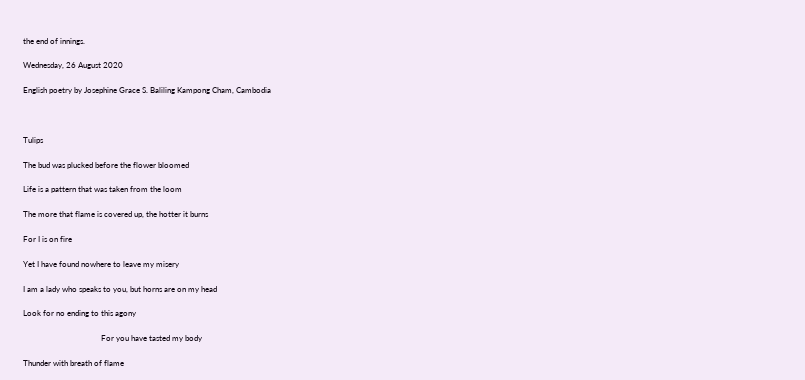the end of innings.

Wednesday, 26 August 2020

English poetry by Josephine Grace S. Baliling Kampong Cham, Cambodia



Tulips

The bud was plucked before the flower bloomed

Life is a pattern that was taken from the loom

The more that flame is covered up, the hotter it burns

For I is on fire

Yet I have found nowhere to leave my misery

I am a lady who speaks to you, but horns are on my head

Look for no ending to this agony

                                       For you have tasted my body

Thunder with breath of flame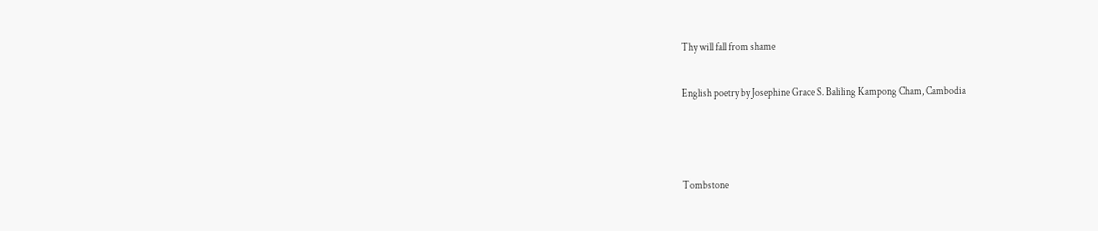Thy will fall from shame

English poetry by Josephine Grace S. Baliling Kampong Cham, Cambodia



Tombstone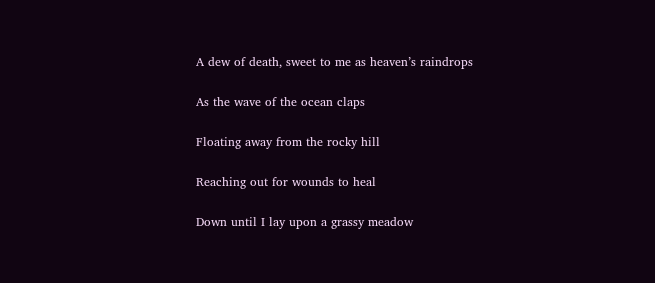A dew of death, sweet to me as heaven’s raindrops

As the wave of the ocean claps

Floating away from the rocky hill

Reaching out for wounds to heal

Down until I lay upon a grassy meadow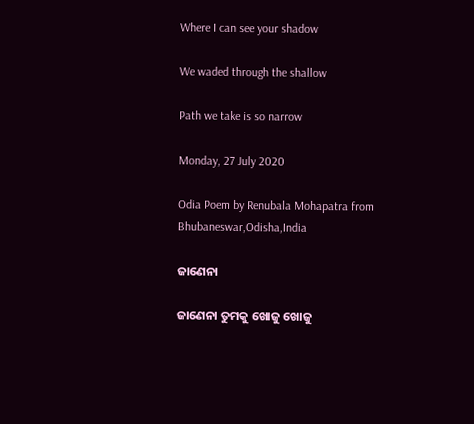Where I can see your shadow

We waded through the shallow

Path we take is so narrow

Monday, 27 July 2020

Odia Poem by Renubala Mohapatra from Bhubaneswar,Odisha,India

ଜାଣେନା

ଜାଣେନା ତୁମକୁ ଖୋଜୁ ଖୋଜୁ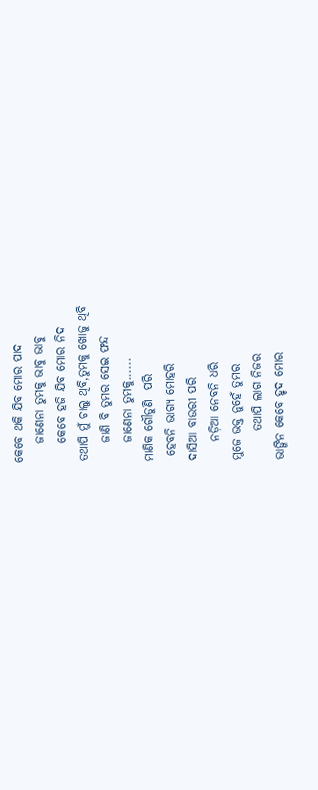କେବେ ଥକି ଯିବ ମୋର ପାଦ
    ଜାଣେନା ତୁମକୁ ଭାବୁ ଭାବୁ
    କେବେ ହଜି ଯିବ ମୋର ନିଦ
ତଥାପି ମୁଁ ଚାଲୁ ଥିବି,ତୁମକୁ ଖୋଜୁ ଥିବି
    ଜାଣି ବି ତୁମର ସେଇ ଫନ୍ଦ
    ଜାଣେନା ତୁମକୁ......
ମାଣିକ ଗୌଡୁଣି  ପରି
 ହେବନି ଭାଗ୍ୟ ମୋହରି
ଦାସିଆ ବାଉରୀ ପରି
    ନଡ଼ିଆ ନେବନି ଧରି
ମୁଜେ ଭକ୍ତ ନୁହେଁ ତୁମର
      ତଥାପି ଲାଗ ନିଜର
ଭାଙ୍ଗିନ କେବେ ହୃଦ ମୋର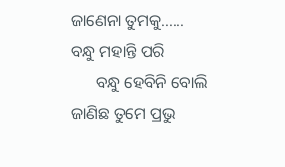ଜାଣେନା ତୁମକୁ......
ବନ୍ଧୁ ମହାନ୍ତି ପରି
      ବନ୍ଧୁ ହେବିନି ବୋଲି
ଜାଣିଛ ତୁମେ ପ୍ରଭୁ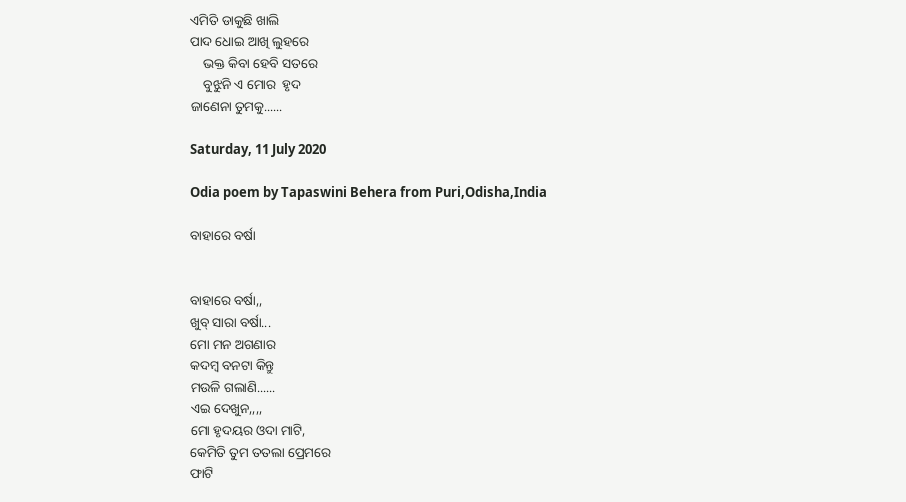ଏମିତି ଡାକୁଛି ଖାଲି
ପାଦ ଧୋଇ ଆଖି ଲୁହରେ
    ଭକ୍ତ କିବା ହେବି ସତରେ
    ବୁଝୁନି ଏ ମୋର  ହୃଦ
ଜାଣେନା ତୁମକୁ......

Saturday, 11 July 2020

Odia poem by Tapaswini Behera from Puri,Odisha,India

ବାହାରେ ବର୍ଷା


ବାହାରେ ବର୍ଷା,,
ଖୁବ୍ ସାରା ବର୍ଷା...
ମୋ ମନ ଅଗଣାର
କଦମ୍ବ ବନଟା କିନ୍ତୁ
ମଉଳି ଗଲାଣି......
ଏଇ ଦେଖୁନ,,,,
ମୋ ହୃଦୟର ଓଦା ମାଟି,
କେମିତି ତୁମ ତତଲା ପ୍ରେମରେ
ଫାଟି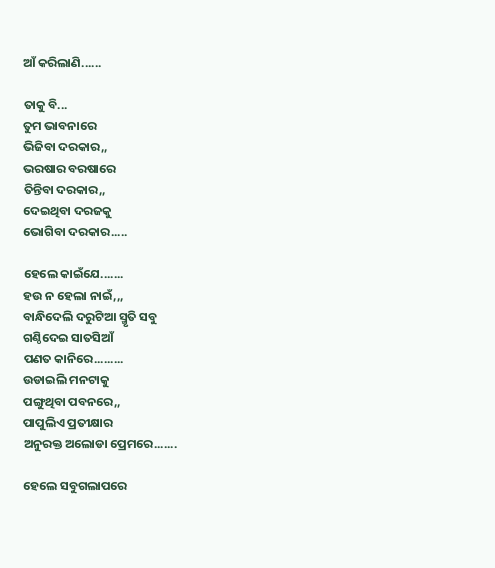ଆଁ କରିଲାଣି......

ତାକୁ ବି...
ତୁମ ଭାବନାରେ
ଭିଜିବା ଦରକାର,,
ଭରଷାର ବରଷାରେ
ତିନ୍ତିବା ଦରକାର,,
ଦେଇଥିବା ଦରଜକୁ
ଭୋଗିବା ଦରକାର.....

ହେଲେ କାଇଁଯେ.......
ହଉ ନ ହେଲା ନାଇଁ,,,
ବାନ୍ଧିଦେଲି ଦରୁଟିଆ ସ୍ମୃତି ସବୁ
ଗଣ୍ଠିଦେଇ ସାତସିଆଁ
ପଣତ କାନିରେ.........
ଉଡାଇଲି ମନଟାକୁ
ପଙ୍ଗୁଥିବା ପବନରେ,,
ପାପୁଲିଏ ପ୍ରତୀକ୍ଷାର
ଅନୁରକ୍ତ ଅଲୋଡା ପ୍ରେମରେ.......

ହେଲେ ସବୁଗଲାପରେ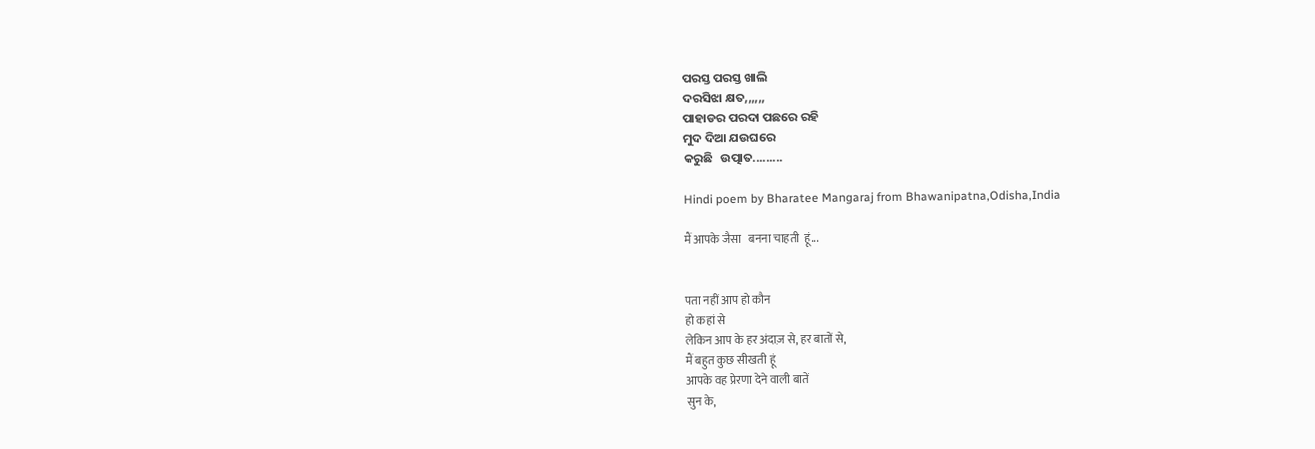ପରସ୍ତ ପରସ୍ତ ଖାଲି
ଦରସିଝା କ୍ଷତ,,,,,,
ପାହାଡର ପରଦା ପଛରେ ରହି
ମୁଦ ଦିଆ ଯଉଘରେ
କରୁଛି   ଉତ୍ପାତ.........

Hindi poem by Bharatee Mangaraj from Bhawanipatna,Odisha,India

मैं आपके जैसा   बनना चाहती  हूं...


पता नहीं आप हो कौन
हो कहां से
लेकिन आप के हर अंदाज़ से, हर बातों से,
मैं बहुत कुछ सीखती हूं
आपके वह प्रेरणा देने वाली बातें
सुन के,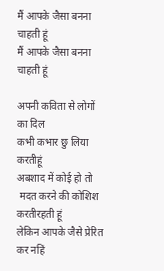मैं आपके जैसा बनना  चाहती हूं
मैं आपके जैसा बनना  चाहती हूं

अपनी कविता से लोगों का दिल
कभी कभार छु लिया करतीहूं
अबशाद में कोई हो तो
 मदत करने की कोशिश करतीरहती हूं
लेकिन आपके जैसे प्रेरित कर नहिं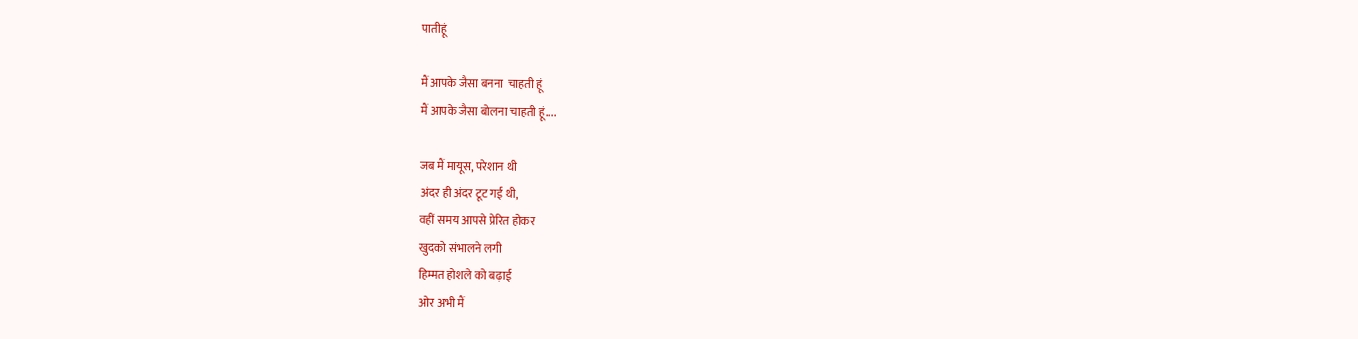पातीहूं

मैं आपके जैसा बनना  चाहती हूं
मैं आपके जैसा बोलना चाहती हूं....

जब मैं मायूस, परेशान थी
अंदर ही अंदर टूट गई थी,
वहीं समय आपसे प्रेरित होकर
खुदको संभालने लगी
हिम्मत होशले को बढ़ाई
ओर अभी मैं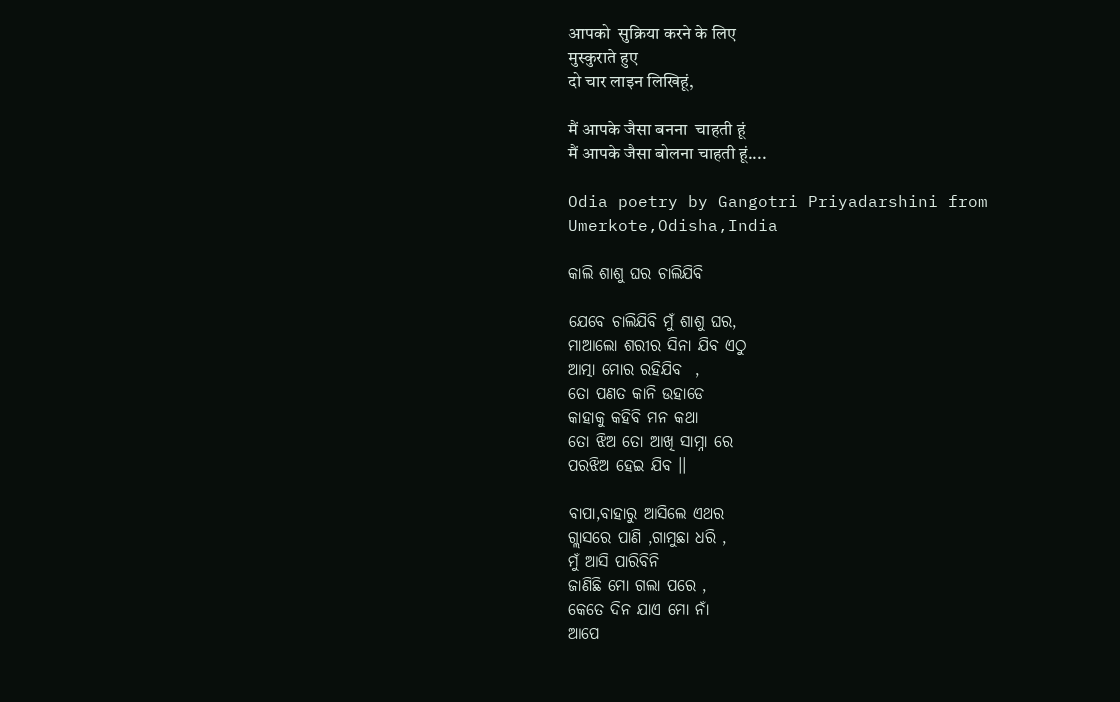आपको  सुक्रिया करने के लिए
मुस्कुराते हुए
दो चार लाइन लिखिहूं,

मैं आपके जैसा बनना  चाहती हूं
मैं आपके जैसा बोलना चाहती हूं....

Odia poetry by Gangotri Priyadarshini from Umerkote,Odisha,India

କାଲି ଶାଶୁ ଘର ଚାଲିଯିବି

ଯେବେ ଚାଲିଯିବି ମୁଁ ଶାଶୁ ଘର,
ମାଆଲୋ ଶରୀର ସିନା ଯିବ ଏଠୁ
ଆତ୍ମା ମୋର ରହିଯିବ  ,
ତୋ ପଣତ କାନି ଉହାଡେ
କାହାକୁ କହିବି ମନ କଥା
ତୋ ଝିଅ ତୋ ଆଖି ସାମ୍ନା ରେ
ପରଝିଅ ହେଇ ଯିବ ।।

ବାପା,ବାହାରୁ ଆସିଲେ ଏଥର
ଗ୍ଲାସରେ ପାଣି ,ଗାମୁଛା ଧରି ,
ମୁଁ ଆସି ପାରିବିନି
ଜାଣିଛି ମୋ ଗଲା ପରେ ,
କେତେ ଦିନ ଯାଏ ମୋ ନାଁ
ଆପେ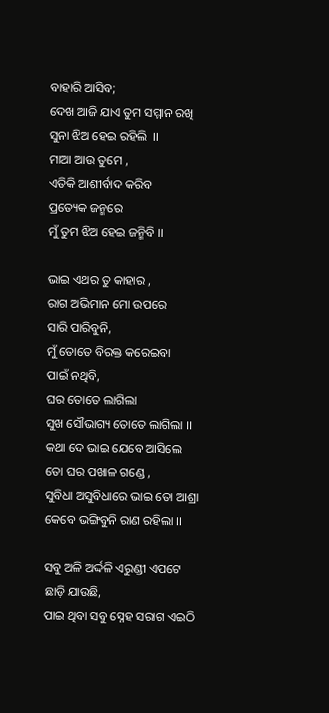ବାହାରି ଆସିବ;
ଦେଖ ଆଜି ଯାଏ ତୁମ ସମ୍ମାନ ରଖି
ସୁନା ଝିଅ ହେଇ ରହିଲି  ।।
ମାଆ ଆଉ ତୁମେ ,
ଏତିକି ଆଶୀର୍ବାଦ କରିବ
ପ୍ରତ୍ୟେକ ଜନ୍ମରେ
ମୁଁ ତୁମ ଝିଅ ହେଇ ଜନ୍ମିବି ।।

ଭାଇ ଏଥର ତୁ କାହାର ,
ରାଗ ଅଭିମାନ ମୋ ଉପରେ
ସାରି ପାରିବୁନି,
ମୁଁ ତୋତେ ବିରକ୍ତ କରେଇବା
ପାଇଁ ନଥିବି,
ଘର ତୋତେ ଲାଗିଲା
ସୁଖ ସୌଭାଗ୍ୟ ତୋତେ ଲାଗିଲା ।।
କଥା ଦେ ଭାଇ ଯେବେ ଆସିଲେ
ତୋ ଘର ପଖାଳ ଗଣ୍ଡେ ,
ସୁବିଧା ଅସୁବିଧାରେ ଭାଇ ତୋ ଆଶ୍ରା
କେବେ ଭଙ୍ଗିବୁନି ରାଣ ରହିଲା ।।

ସବୁ ଅଳି ଅର୍ଦ୍ଦଳି ଏରୁଣ୍ଡୀ ଏପଟେ
ଛାଡ଼ି ଯାଉଛି,
ପାଇ ଥିବା ସବୁ ସ୍ନେହ ସରାଗ ଏଇଠି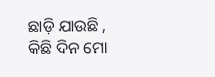ଛାଡ଼ି ଯାଉଛି ,
କିଛି ଦିନ ମୋ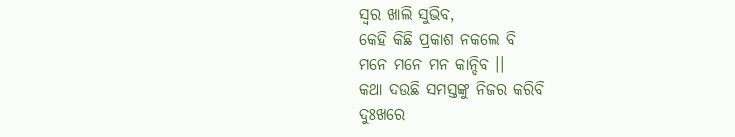ସ୍ୱର ଖାଲି ସୁଭିବ,
କେହି କିଛି ପ୍ରକାଶ ନକଲେ ବି
ମନେ ମନେ ମନ କାନ୍ଦିବ ।।
କଥା ଦଉଛି ସମସ୍ତଙ୍କୁ ନିଜର କରିବି
ଦୁଃଖରେ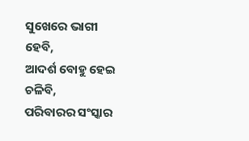ସୁଖେରେ ଭାଗୀ ହେବି,
ଆଦର୍ଶ ବୋହୁ ହେଇ ଚଳିବି,
ପରିବାରର ସଂସ୍କାର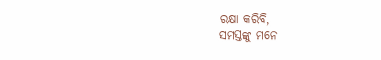ରକ୍ଷା କରିବି,
ସମସ୍ତଙ୍କୁ ମନେ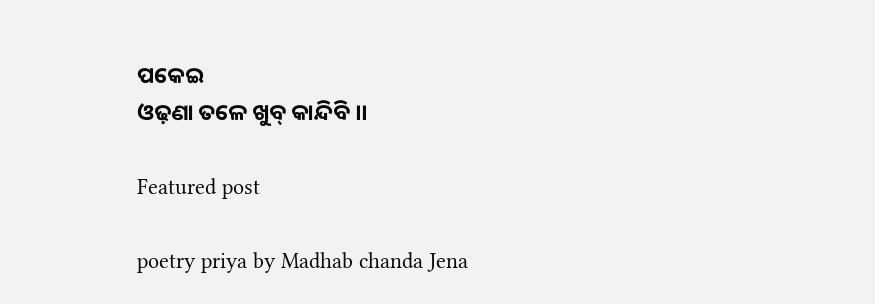ପକେଇ
ଓଢ଼ଣା ତଳେ ଖୁବ୍ କାନ୍ଦିବି ।।

Featured post

poetry priya by Madhab chanda Jena